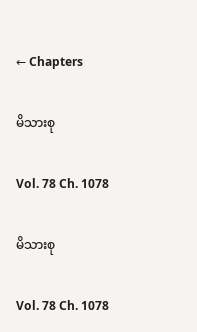← Chapters

မိသားစု

Vol. 78 Ch. 1078

မိသားစု

Vol. 78 Ch. 1078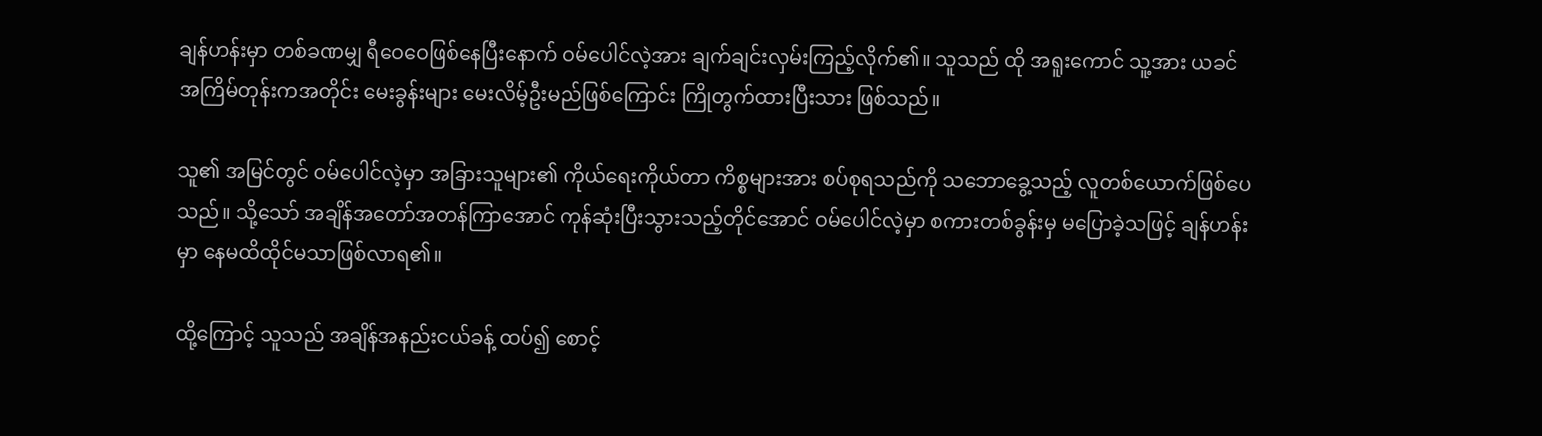ချန်ဟန်းမှာ တစ်ခဏမျှ ရီဝေဝေဖြစ်နေပြီးနောက် ဝမ်ပေါင်လဲ့အား ချက်ချင်းလှမ်းကြည့်လိုက်၏။ သူသည် ထို အရူးကောင် သူ့အား ယခင်အကြိမ်တုန်းကအတိုင်း မေးခွန်းများ မေးလိမ့်ဦးမည်ဖြစ်ကြောင်း ကြိုတွက်ထားပြီးသား ဖြစ်သည်။

သူ၏ အမြင်တွင် ဝမ်ပေါင်လဲ့မှာ အခြားသူများ၏ ကိုယ်ရေးကိုယ်တာ ကိစ္စများအား စပ်စုရသည်ကို သဘောခွေ့သည့် လူတစ်ယောက်ဖြစ်ပေသည်။ သို့သော် အချိန်အတော်အတန်ကြာအောင် ကုန်ဆုံးပြီးသွားသည့်တိုင်အောင် ဝမ်ပေါင်လဲ့မှာ စကားတစ်ခွန်းမှ မပြောခဲ့သဖြင့် ချန်ဟန်းမှာ နေမထိထိုင်မသာဖြစ်လာရ၏။

ထို့ကြောင့် သူသည် အချိန်အနည်းငယ်ခန့် ထပ်၍ စောင့်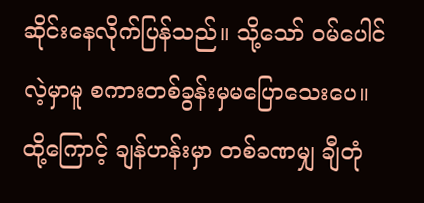ဆိုင်းနေလိုက်ပြန်သည်။ သို့သော် ဝမ်ပေါင်လဲ့မှာမူ စကားတစ်ခွန်းမှမပြောသေးပေ။ ထို့ကြောင့် ချန်ဟန်းမှာ တစ်ခဏမျှ ချီတုံ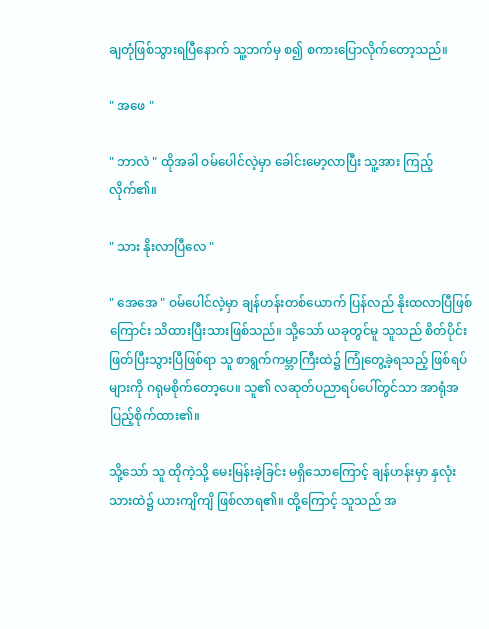ချတုံဖြစ်သွားရပြီနောက် သူ့ဘက်မှ စ၍ စကားပြောလိုက်တော့သည်။

" အဖေ "

" ဘာလဲ " ထိုအခါ ဝမ်ပေါင်လဲ့မှာ ခေါင်းမော့လာပြီး သူ့အား ကြည့်လိုက်၏။

" သား နိုးလာပြီလေ "

" အေအေ " ဝမ်ပေါင်လဲ့မှာ ချန်ဟန်းတစ်ယောက် ပြန်လည် နိုးထလာပြီဖြစ်ကြောင်း သိထားပြီးသားဖြစ်သည်။ သို့သော် ယခုတွင်မူ သူသည် စိတ်ပိုင်းဖြတ်ပြီးသွားပြီဖြစ်ရာ သူ စာရွက်ကမ္ဘာကြီးထဲ၌ ကြုံတွေ့ခဲ့ရသည့် ဖြစ်ရပ်များကို ဂရုမစိုက်တော့ပေ။ သူ၏ လဆုတ်ပညာရပ်ပေါ်တွင်သာ အာရုံအပြည့်စိုက်ထား၏။

သို့သော် သူ ထိုကဲ့သို့ မေးမြန်းခဲ့ခြင်း မရှိသောကြောင့် ချန်ဟန်းမှာ နှလုံးသားထဲ၌ ယားကျိကျိ ဖြစ်လာရ၏။ ထို့ကြောင့် သူသည် အ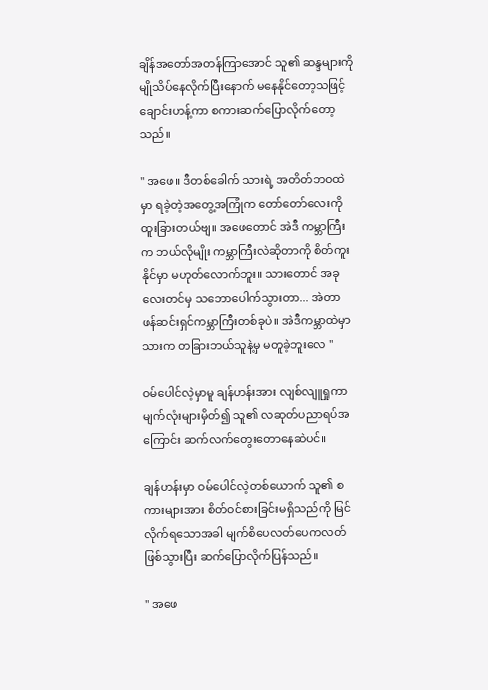ချိန်အတော်အတန်ကြာအောင် သူ၏ ဆန္ဒများကို မျိုသိပ်နေလိုက်ပြီးနောက် မနေနိုင်တော့သဖြင့် ချောင်းဟန့်ကာ စကားဆက်ပြောလိုက်တော့သည်။

" အဖေ။ ဒီတစ်ခေါက် သားရဲ့ အတိတ်ဘဝထဲမှာ ရခဲ့တဲ့အတွေ့အကြုံက တော်တော်လေးကို ထူးခြားတယ်ဗျ။ အဖေတောင် အဲဒီ ကမ္ဘာကြီးက ဘယ်လိုမျိုး ကမ္ဘာကြီးလဲဆိုတာကို စိတ်ကူးနိုင်မှာ မဟုတ်လောက်ဘူး။ သားတောင် အခုလေးတင်မှ သဘောပေါက်သွားတာ... အဲတာ ဖန်ဆင်းရှင်ကမ္ဘာကြီးတစ်ခုပဲ။ အဲဒီကမ္ဘာထဲမှာ သားက တခြားဘယ်သူနဲ့မှ မတူခဲ့ဘူးလေ "

ဝမ်ပေါင်လဲ့မှာမူ ချန်ဟန်းအား လျစ်လျူရှုကာ မျက်လုံးများမှိတ်၍ သူ၏ လဆုတ်ပညာရပ်အကြောင်း ဆက်လက်တွေးတောနေဆဲပင်။

ချန်ဟန်းမှာ ဝမ်ပေါင်လဲ့တစ်ယောက် သူ၏ စကားများအား စိတ်ဝင်စားခြင်းမရှိသည်ကို မြင်လိုက်ရသောအခါ မျက်စိပေလတ်ပေကလတ် ဖြစ်သွားပြီး ဆက်ပြောလိုက်ပြန်သည်။

" အဖေ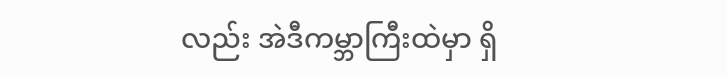လည်း အဲဒီကမ္ဘာကြီးထဲမှာ ရှိ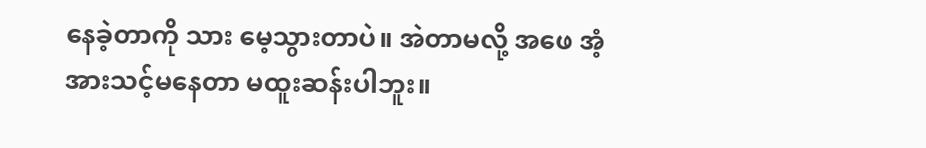နေခဲ့တာကို သား မေ့သွားတာပဲ။ အဲတာမလို့ အဖေ အံ့အားသင့်မနေတာ မထူးဆန်းပါဘူး။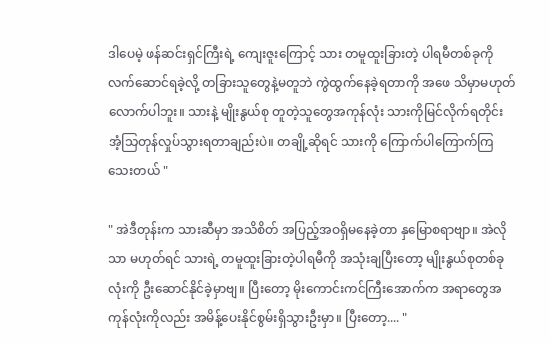ဒါပေမဲ့ ဖန်ဆင်းရှင်ကြီးရဲ့ ကျေးဇူးကြောင့် သား တမူထူးခြားတဲ့ ပါရမီတစ်ခုကို လက်ဆောင်ရခဲ့လို့ တခြားသူတွေနဲ့မတူဘဲ ကွဲထွက်နေခဲ့ရတာကို အဖေ သိမှာမဟုတ်လောက်ပါဘူး။ သားနဲ့ မျိုးနွယ်စု တူတဲ့သူတွေအကုန်လုံး သားကိုမြင်လိုက်ရတိုင်း အံ့သြတုန်လှုပ်သွားရတာချည်းပဲ။ တချို့ဆိုရင် သားကို ကြောက်ပါကြောက်ကြသေးတယ် "

" အဲဒီတုန်းက သားဆီမှာ အသိစိတ် အပြည့်အဝရှိမနေခဲ့တာ နှမြောစရာဗျာ။ အဲလိုသာ မဟုတ်ရင် သားရဲ့ တမူထူးခြားတဲ့ပါရမီကို အသုံးချပြီးတော့ မျိုးနွယ်စုတစ်ခုလုံးကို ဦးဆောင်နိုင်ခဲ့မှာဗျ။ ပြီးတော့ မိုးကောင်းကင်ကြီးအောက်က အရာတွေအကုန်လုံးကိုလည်း အမိန့်ပေးနိုင်စွမ်းရှိသွားဦးမှာ။ ပြီးတော့.... "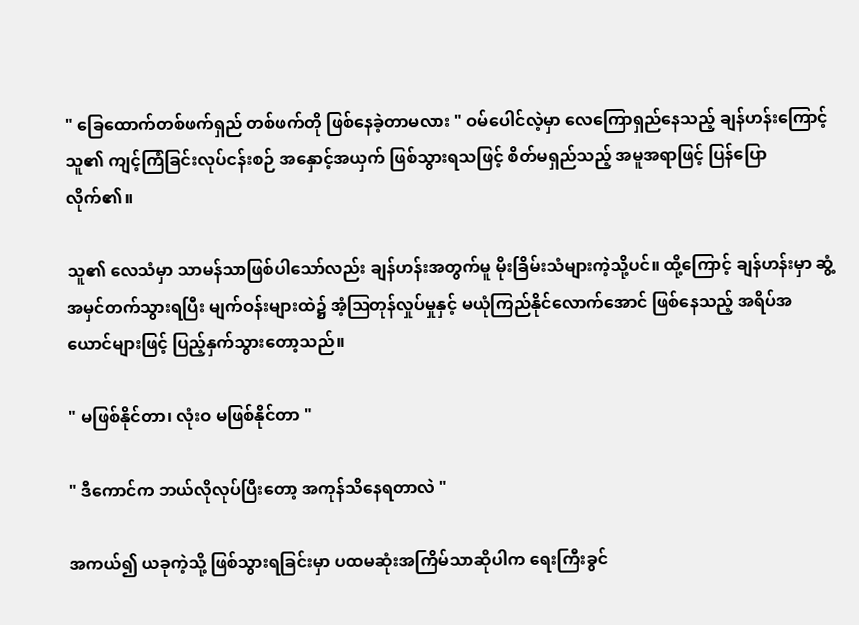" ခြေထောက်တစ်ဖက်ရှည် တစ်ဖက်တို ဖြစ်နေခဲ့တာမလား " ဝမ်ပေါင်လဲ့မှာ လေကြောရှည်နေသည့် ချန်ဟန်းကြောင့် သူ၏ ကျင့်ကြံခြင်းလုပ်ငန်းစဉ် အနှောင့်အယှက် ဖြစ်သွားရသဖြင့် စိတ်မရှည်သည့် အမူအရာဖြင့် ပြန်ပြောလိုက်၏။

သူ၏ လေသံမှာ သာမန်သာဖြစ်ပါသော်လည်း ချန်ဟန်းအတွက်မူ မိုးခြိမ်းသံများကဲ့သို့ပင်။ ထို့ကြောင့် ချန်ဟန်းမှာ ဆွံ့အမှင်တက်သွားရပြီး မျက်ဝန်းများထဲ၌ အံ့ဩတုန်လှုပ်မှုနှင့် မယုံကြည်နိုင်လောက်အောင် ဖြစ်နေသည့် အရိပ်အယောင်များဖြင့် ပြည့်နှက်သွားတော့သည်။

" မဖြစ်နိုင်တာ၊ လုံးဝ မဖြစ်နိုင်တာ "

" ဒီကောင်က ဘယ်လိုလုပ်ပြီးတော့ အကုန်သိနေရတာလဲ "

အကယ်၍ ယခုကဲ့သို့ ဖြစ်သွားရခြင်းမှာ ပထမဆုံးအကြိမ်သာဆိုပါက ရေးကြီးခွင်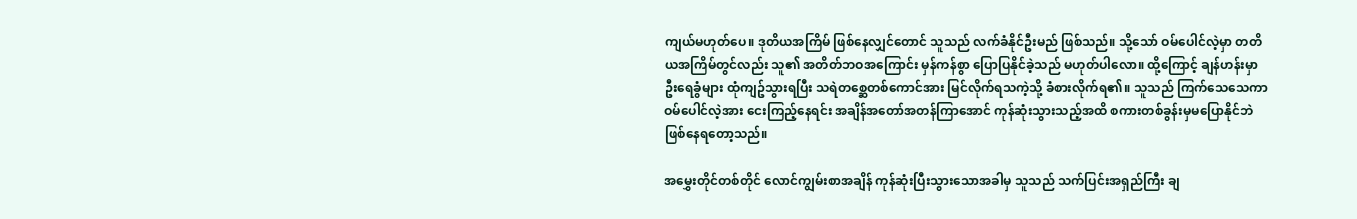ကျယ်မဟုတ်ပေ။ ဒုတိယအကြိမ် ဖြစ်နေလျှင်တောင် သူသည် လက်ခံနိုင်ဦးမည် ဖြစ်သည်။ သို့သော် ဝမ်ပေါင်လဲ့မှာ တတိယအကြိမ်တွင်လည်း သူ၏ အတိတ်ဘဝအကြောင်း မှန်ကန်စွာ ပြောပြနိုင်ခဲ့သည် မဟုတ်ပါလော။ ထို့ကြောင့် ချန်ဟန်းမှာ ဦးရေခွံများ ထုံကျဥ်သွားရပြီး သရဲတစ္ဆေတစ်ကောင်အား မြင်လိုက်ရသကဲ့သို့ ခံစားလိုက်ရ၏။ သူသည် ကြက်သေသေကာ ဝမ်ပေါင်လဲ့အား ငေးကြည့်နေရင်း အချိန်အတော်အတန်ကြာအောင် ကုန်ဆုံးသွားသည့်အထိ စကားတစ်ခွန်းမှမပြောနိုင်ဘဲ ဖြစ်နေရတော့သည်။

အမွှေးတိုင်တစ်တိုင် လောင်ကျွမ်းစာအချိန် ကုန်ဆုံးပြီးသွားသောအခါမှ သူသည် သက်ပြင်းအရှည်ကြီး ချ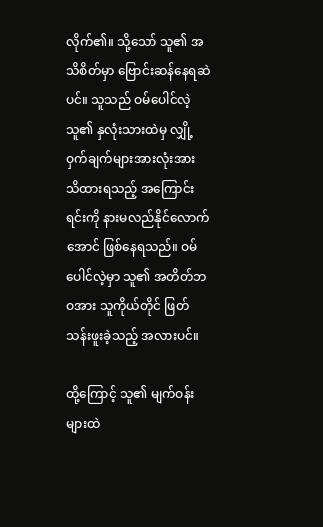လိုက်၏။ သို့သော် သူ၏ အသိစိတ်မှာ ဗြောင်းဆန်နေရဆဲပင်။ သူသည် ဝမ်ပေါင်လဲ့ သူ၏ နှလုံးသားထဲမှ လျှို့ဝှက်ချက်များအားလုံးအား သိထားရသည့် အကြောင်းရင်းကို နားမလည်နိုင်လောက်အောင် ဖြစ်နေရသည်။ ဝမ်ပေါင်လဲ့မှာ သူ၏ အတိတ်ဘဝအား သူကိုယ်တိုင် ဖြတ်သန်းဖူးခဲ့သည့် အလားပင်။

ထို့ကြောင့် သူ၏ မျက်ဝန်းများထဲ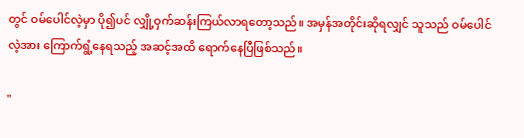တွင် ဝမ်ပေါင်လဲ့မှာ ပို၍ပင် လျှို့ဝှက်ဆန်းကြယ်လာရတော့သည်။ အမှန်အတိုင်းဆိုရလျှင် သူသည် ဝမ်ပေါင်လဲ့အား ကြောက်ရွံ့နေရသည့် အဆင့်အထိ ရောက်နေပြီဖြစ်သည်။

"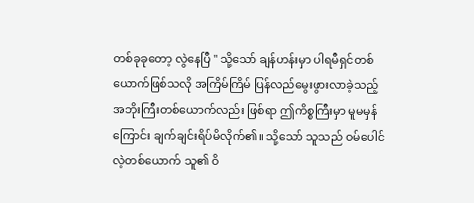တစ်ခုခုတော့ လွဲနေပြီ " သို့သော် ချန်ဟန်းမှာ ပါရမီရှင်တစ်ယောက်ဖြစ်သလို အကြိမ်ကြိမ် ပြန်လည်မွေးဖွားလာခဲ့သည့် အဘိုးကြီးတစ်ယောက်လည်း ဖြစ်ရာ ဤကိစ္စကြီးမှာ မူမမှန်ကြောင်း ချက်ချင်းရိပ်မိလိုက်၏။ သို့သော် သူသည် ဝမ်ပေါင်လဲ့တစ်ယောက် သူ၏ ဝိ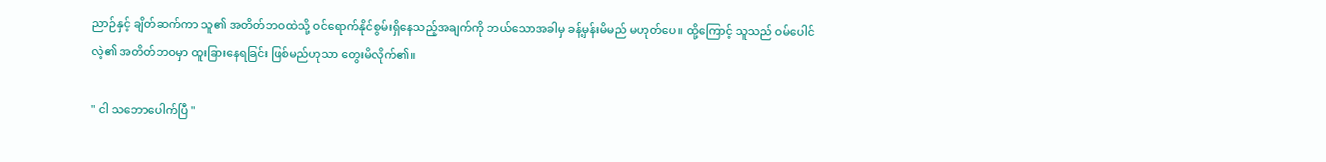ညာဉ်နှင့် ချိတ်ဆက်ကာ သူ၏ အတိတ်ဘဝထဲသို့ ဝင်ရောက်နိုင်စွမ်းရှိနေသည့်အချက်ကို ဘယ်သောအခါမှ ခန့်မှန်းမိမည် မဟုတ်ပေ။ ထို့ကြောင့် သူသည် ဝမ်ပေါင်လဲ့၏ အတိတ်ဘဝမှာ ထူးခြားနေရခြင်း ဖြစ်မည်ဟုသာ တွေးမိလိုက်၏။

" ငါ သဘောပေါက်ပြီ "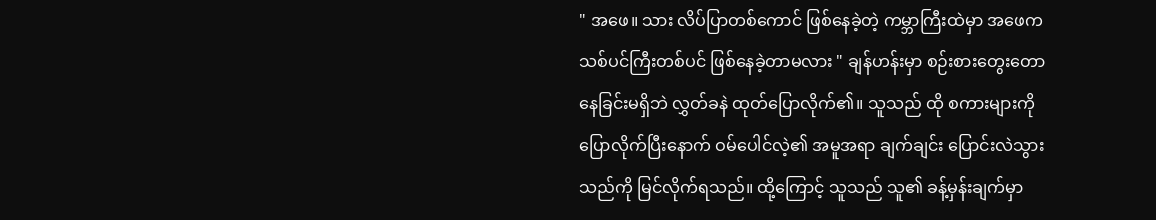" အဖေ။ သား လိပ်ပြာတစ်ကောင် ဖြစ်နေခဲ့တဲ့ ကမ္ဘာကြီးထဲမှာ အဖေက သစ်ပင်ကြီးတစ်ပင် ဖြစ်နေခဲ့တာမလား " ချန်ဟန်းမှာ စဉ်းစားတွေးတောနေခြင်းမရှိဘဲ လွှတ်ခနဲ ထုတ်ပြောလိုက်၏။ သူသည် ထို စကားများကို ပြောလိုက်ပြီးနောက် ဝမ်ပေါင်လဲ့၏ အမူအရာ ချက်ချင်း ပြောင်းလဲသွားသည်ကို မြင်လိုက်ရသည်။ ထို့ကြောင့် သူသည် သူ၏ ခန့်မှန်းချက်မှာ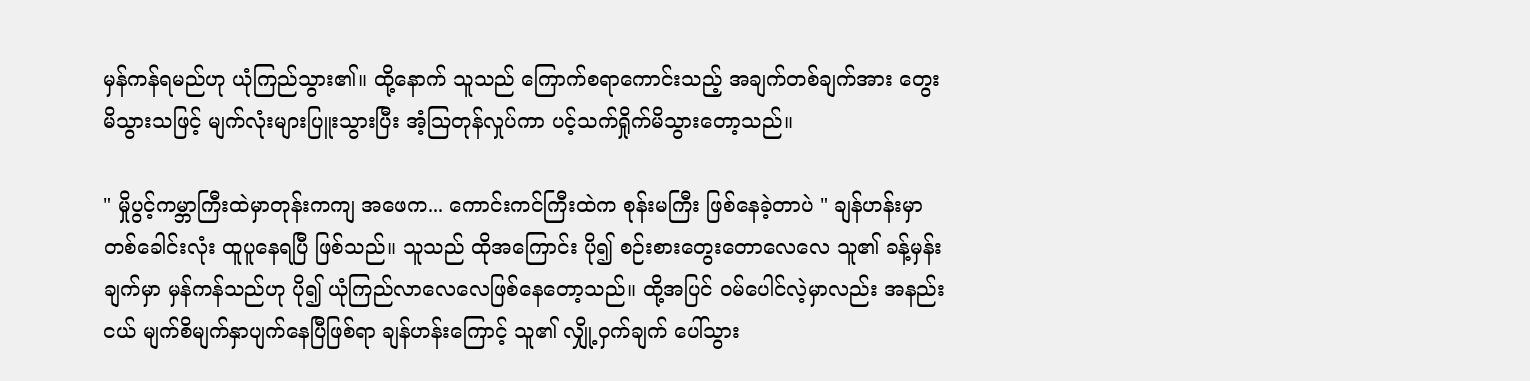မှန်ကန်ရမည်ဟု ယုံကြည်သွား၏။ ထို့နောက် သူသည် ကြောက်စရာကောင်းသည့် အချက်တစ်ချက်အား တွေးမိသွားသဖြင့် မျက်လုံးများပြူးသွားပြီး အံ့ဩတုန်လှုပ်ကာ ပင့်သက်ရှိုက်မိသွားတော့သည်။

" မှိုပွင့်ကမ္ဘာကြီးထဲမှာတုန်းကကျ အဖေက... ကောင်းကင်ကြီးထဲက စုန်းမကြီး ဖြစ်နေခဲ့တာပဲ " ချန်ဟန်းမှာ တစ်ခေါင်းလုံး ထူပူနေရပြီ ဖြစ်သည်။ သူသည် ထိုအကြောင်း ပို၍ စဉ်းစားတွေးတောလေလေ သူ၏ ခန့်မှန်းချက်မှာ မှန်ကန်သည်ဟု ပို၍ ယုံကြည်လာလေလေဖြစ်နေတော့သည်။ ထို့အပြင် ဝမ်ပေါင်လဲ့မှာလည်း အနည်းငယ် မျက်စိမျက်နှာပျက်နေပြီဖြစ်ရာ ချန်ဟန်းကြောင့် သူ၏ လျှို့ဝှက်ချက် ပေါ်သွား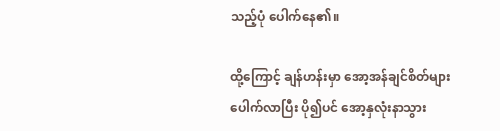သည့်ပုံ ပေါက်နေ၏။

ထို့ကြောင့် ချန်ဟန်းမှာ အော့အန်ချင်စိတ်များ ပေါက်လာပြီး ပို၍ပင် အော့နှလုံးနာသွား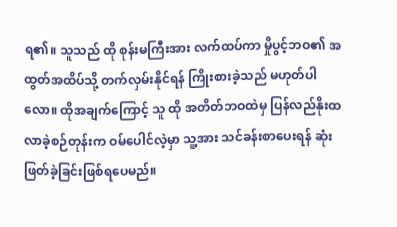ရ၏။ သူသည် ထို စုန်းမကြီးအား လက်ထပ်ကာ မှိုပွင့်ဘဝ၏ အထွတ်အထိပ်သို့ တက်လှမ်းနိုင်ရန် ကြိုးစားခဲ့သည် မဟုတ်ပါလော။ ထိုအချက်ကြောင့် သူ ထို အတိတ်ဘဝထဲမှ ပြန်လည်နိုးထလာခဲ့စဉ်တုန်းက ဝမ်ပေါင်လဲ့မှာ သူ့အား သင်ခန်းစာပေးရန် ဆုံးဖြတ်ခဲ့ခြင်းဖြစ်ရပေမည်။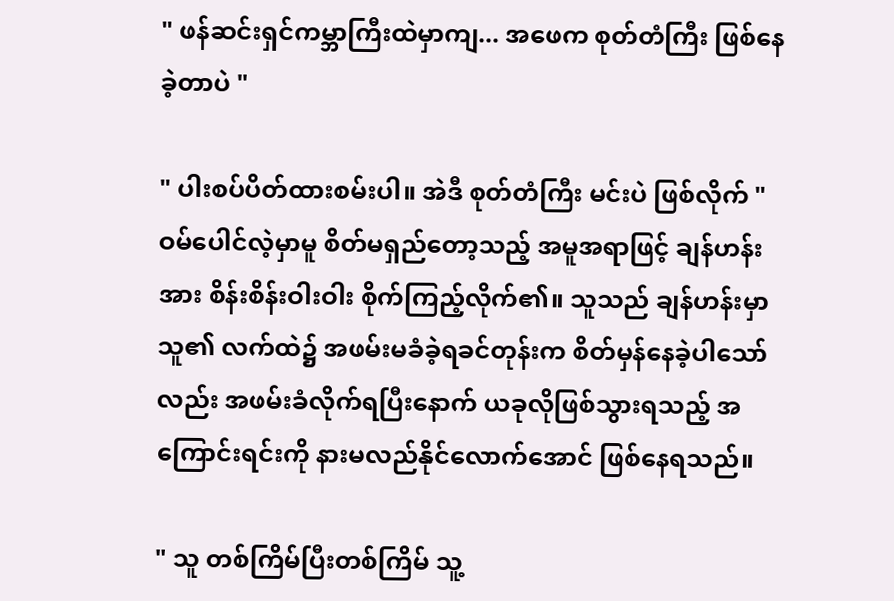" ဖန်ဆင်းရှင်ကမ္ဘာကြီးထဲမှာကျ... အဖေက စုတ်တံကြီး ဖြစ်နေခဲ့တာပဲ "

" ပါးစပ်ပိတ်ထားစမ်းပါ။ အဲဒီ စုတ်တံကြီး မင်းပဲ ဖြစ်လိုက် " ဝမ်ပေါင်လဲ့မှာမူ စိတ်မရှည်တော့သည့် အမူအရာဖြင့် ချန်ဟန်းအား စိန်းစိန်းဝါးဝါး စိုက်ကြည့်လိုက်၏။ သူသည် ချန်ဟန်းမှာ သူ၏ လက်ထဲ၌ အဖမ်းမခံခဲ့ရခင်တုန်းက စိတ်မှန်နေခဲ့ပါသော်လည်း အဖမ်းခံလိုက်ရပြီးနောက် ယခုလိုဖြစ်သွားရသည့် အကြောင်းရင်းကို နားမလည်နိုင်လောက်အောင် ဖြစ်နေရသည်။

" သူ တစ်ကြိမ်ပြီးတစ်ကြိမ် သူ့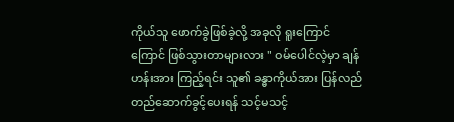ကိုယ်သူ ဖောက်ခွဲဖြစ်ခဲ့လို့ အခုလို ရူးကြောင်ကြောင် ဖြစ်သွားတာများလား " ဝမ်ပေါင်လဲ့မှာ ချန်ဟန်းအား ကြည့်ရင်း သူ၏ ခန္ဓာကိုယ်အား ပြန်လည်တည်ဆောက်ခွင့်ပေးရန် သင့်မသင့်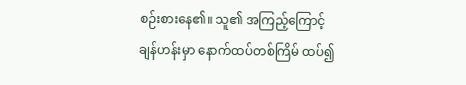စဉ်းစားနေ၏။ သူ၏ အကြည့်ကြောင့် ချန်ဟန်းမှာ နောက်ထပ်တစ်ကြိမ် ထပ်၍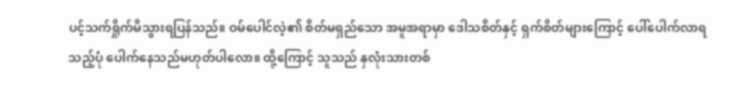ပင့်သက်ရှိုက်မိသွားရပြန်သည်။ ဝမ်ပေါင်လဲ့၏ စိတ်မရှည်သော အမူအရာမှာ ဒေါသစိတ်နှင့် ရှက်စိတ်များကြောင့် ပေါ်ပေါက်လာရသည့်ပုံ ပေါက်နေသည်မဟုတ်ပါလော။ ထို့ကြောင့် သူသည် နှလုံးသားတစ်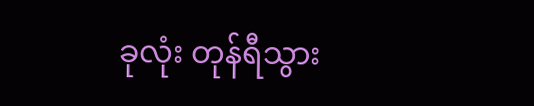ခုလုံး တုန်ရီသွား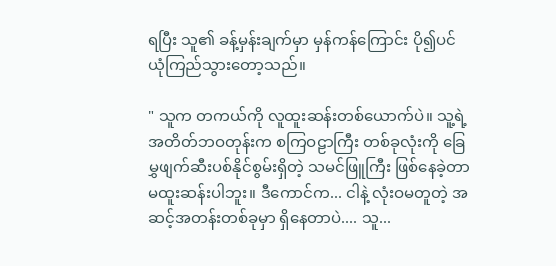ရပြီး သူ၏ ခန့်မှန်းချက်မှာ မှန်ကန်ကြောင်း ပို၍ပင် ယုံကြည်သွားတော့သည်။

" သူက တကယ်ကို လူထူးဆန်းတစ်ယောက်ပဲ။ သူ့ရဲ့ အတိတ်ဘဝတုန်းက စကြဝဠာကြီး တစ်ခုလုံးကို ခြေမွှဖျက်ဆီးပစ်နိုင်စွမ်းရှိတဲ့ သမင်ဖြူကြီး ဖြစ်နေခဲ့တာ မထူးဆန်းပါဘူး။ ဒီကောင်က... ငါနဲ့ လုံးဝမတူတဲ့ အဆင့်အတန်းတစ်ခုမှာ ရှိနေတာပဲ.... သူ...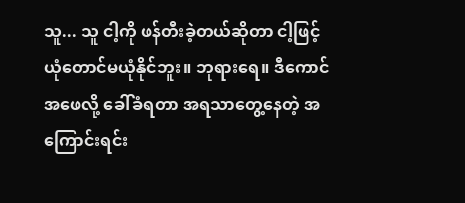သူ... သူ ငါ့ကို ဖန်တီးခဲ့တယ်ဆိုတာ ငါ့ဖြင့် ယုံတောင်မယုံနိုင်ဘူး။ ဘုရားရေ။ ဒီကောင် အဖေလို့ ခေါ်ခံရတာ အရသာတွေ့နေတဲ့ အကြောင်းရင်း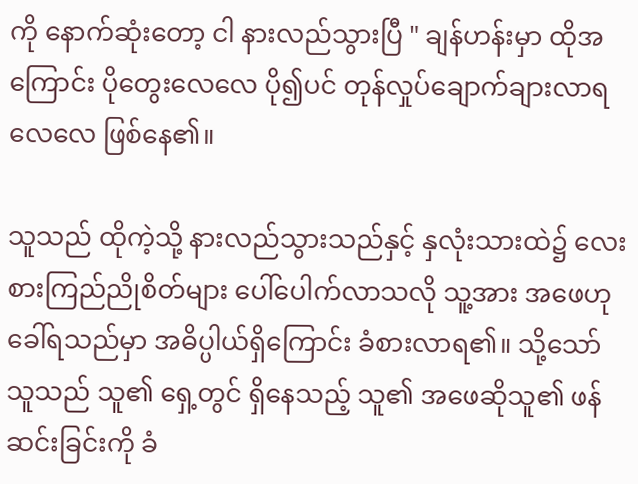ကို နောက်ဆုံးတော့ ငါ နားလည်သွားပြီ " ချန်ဟန်းမှာ ထိုအကြောင်း ပိုတွေးလေလေ ပို၍ပင် တုန်လှုပ်ချောက်ချားလာရလေလေ ဖြစ်နေ၏။

သူသည် ထိုကဲ့သို့ နားလည်သွားသည်နှင့် နှလုံးသားထဲ၌ လေးစားကြည်ညိုစိတ်များ ပေါ်ပေါက်လာသလို သူ့အား အဖေဟုခေါ်ရသည်မှာ အဓိပ္ပါယ်ရှိကြောင်း ခံစားလာရ၏။ သို့သော် သူသည် သူ၏ ရှေ့တွင် ရှိနေသည့် သူ၏ အဖေဆိုသူ၏ ဖန်ဆင်းခြင်းကို ခံ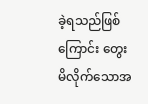ခဲ့ရသည်ဖြစ်ကြောင်း တွေးမိလိုက်သောအ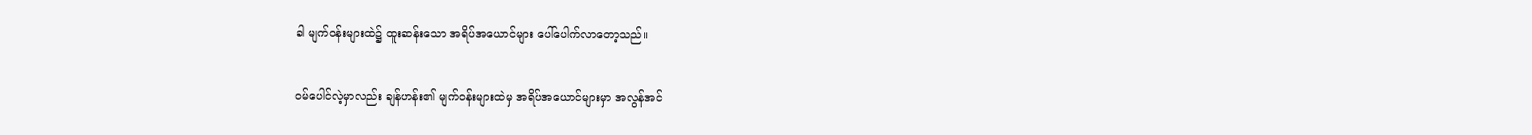ခါ မျက်ဝန်းများထဲ၌ ထူးဆန်းသော အရိပ်အယောင်များ ပေါ်ပေါက်လာတော့သည်။

ဝမ်ပေါင်လဲ့မှာလည်း ချန်ဟန်း၏ မျက်ဝန်းများထဲမှ အရိပ်အယောင်များမှာ အလွန်အင်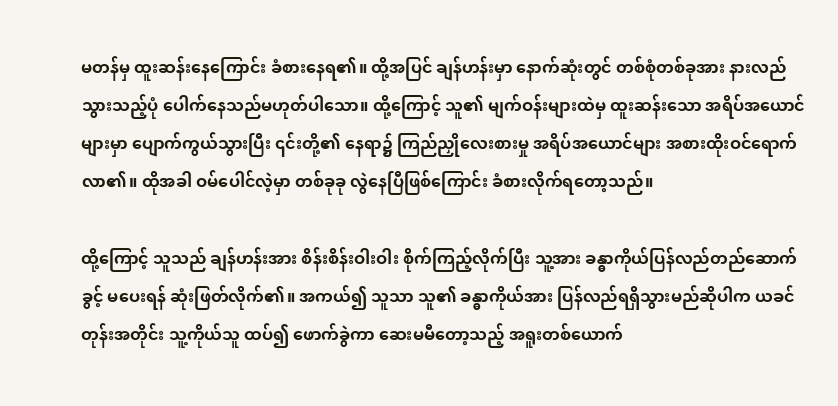မတန်မှ ထူးဆန်းနေကြောင်း ခံစားနေရ၏။ ထို့အပြင် ချန်ဟန်းမှာ နောက်ဆုံးတွင် တစ်စုံတစ်ခုအား နားလည်သွားသည့်ပုံ ပေါက်နေသည်မဟုတ်ပါသော။ ထို့ကြောင့် သူ၏ မျက်ဝန်းများထဲမှ ထူးဆန်းသော အရိပ်အယောင်များမှာ ပျောက်ကွယ်သွားပြီး ၎င်းတို့၏ နေရာ၌ ကြည်ညှိုလေးစားမှု အရိပ်အယောင်များ အစားထိုးဝင်ရောက်လာ၏။ ထိုအခါ ဝမ်ပေါင်လဲ့မှာ တစ်ခုခု လွဲနေပြီဖြစ်ကြောင်း ခံစားလိုက်ရတော့သည်။

ထို့ကြောင့် သူသည် ချန်ဟန်းအား စိန်းစိန်းဝါးဝါး စိုက်ကြည့်လိုက်ပြီး သူ့အား ခန္ဓာကိုယ်ပြန်လည်တည်ဆောက်ခွင့် မပေးရန် ဆုံးဖြတ်လိုက်၏။ အကယ်၍ သူသာ သူ၏ ခန္ဓာကိုယ်အား ပြန်လည်ရရှိသွားမည်ဆိုပါက ယခင်တုန်းအတိုင်း သူ့ကိုယ်သူ ထပ်၍ ဖောက်ခွဲကာ ဆေးမမီတော့သည့် အရူးတစ်ယောက်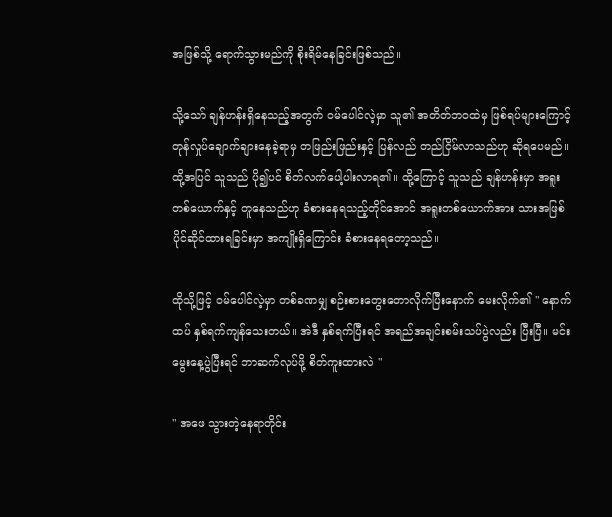အဖြစ်သို့ ရောက်သွားမည်ကို စိုးရိမ်နေခြင်းဖြစ်သည်။

သို့သော် ချန်ဟန်းရှိနေသည့်အတွက် ဝမ်ပေါင်လဲ့မှာ သူ၏ အတိတ်ဘဝထဲမှ ဖြစ်ရပ်များကြောင့် တုန်လှုပ်ချောက်ချားနေခဲ့ရာမှ တဖြည်းဖြည်းနှင့် ပြန်လည် တည်ငြိမ်လာသည်ဟု ဆိုရပေမည်။ ထို့အပြင် သူသည် ပို၍ပင် စိတ်လက်ပေါ့ပါးလာရ၏။ ထို့ကြောင့် သူသည် ချန်ဟန်းမှာ အရူးတစ်ယောက်နှင့် တူနေသည်ဟု ခံစားနေရသည့်တိုင်အောင် အရူးတစ်ယောက်အား သားအဖြစ် ပိုင်ဆိုင်ထားရခြင်းမှာ အကျိုးရှိကြောင်း ခံစားနေရတော့သည်။

ထိုသို့ဖြင့် ဝမ်ပေါင်လဲ့မှာ တစ်ခဏမျှ စဉ်းစားတွေးတောလိုက်ပြီးနောက် မေးလိုက်၏ " နောက်ထပ် နှစ်ရက်ကျန်သေးတယ်။ အဲဒီ နှစ်ရက်ပြီးရင် အရည်အချင်းစမ်းသပ်ပွဲလည်း ပြီးပြီ။ မင်း မွေးနေ့ပွဲပြီးရင် ဘာဆက်လုပ်ဖို့ စိတ်ကူးထားလဲ "

" အဖေ သွားတဲ့နေရာတိုင်း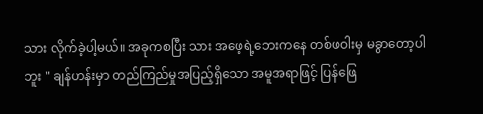သား လိုက်ခဲ့ပါ့မယ်။ အခုကစပြီး သား အဖေ့ရဲ့ဘေးကနေ တစ်ဖဝါးမှ မခွာတော့ပါဘူး " ချန်ဟန်းမှာ တည်ကြည်မှုအပြည့်ရှိသော အမူအရာဖြင့် ပြန်ဖြေ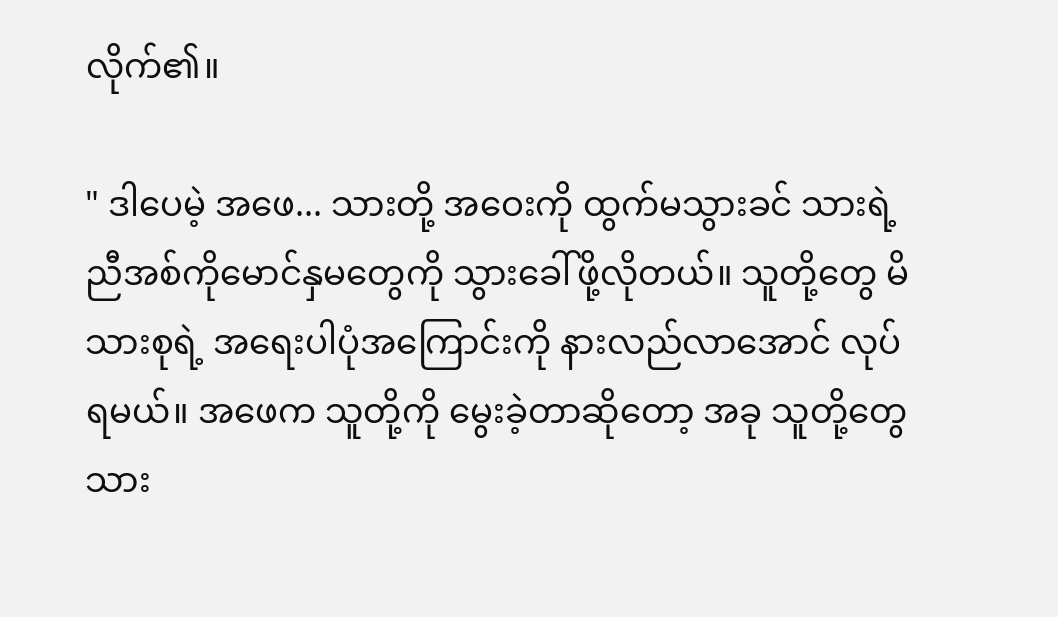လိုက်၏။

" ဒါပေမဲ့ အဖေ... သားတို့ အဝေးကို ထွက်မသွားခင် သားရဲ့ ညီအစ်ကိုမောင်နှမတွေကို သွားခေါ်ဖို့လိုတယ်။ သူတို့တွေ မိသားစုရဲ့ အရေးပါပုံအကြောင်းကို နားလည်လာအောင် လုပ်ရမယ်။ အဖေက သူတို့ကို မွေးခဲ့တာဆိုတော့ အခု သူတို့တွေ သား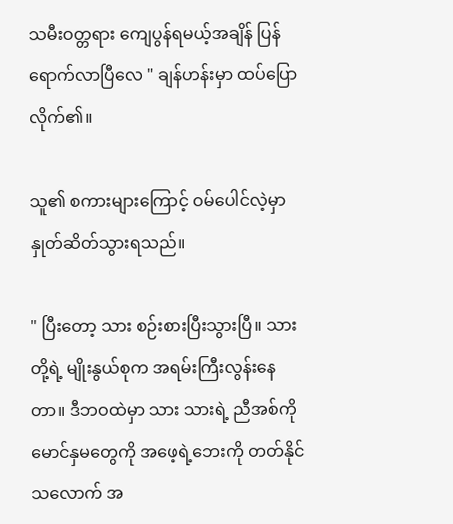သမီးဝတ္တရား ကျေပွန်ရမယ့်အချိန် ပြန်ရောက်လာပြီလေ " ချန်ဟန်းမှာ ထပ်ပြောလိုက်၏။

သူ၏ စကားများကြောင့် ဝမ်ပေါင်လဲ့မှာ နှုတ်ဆိတ်သွားရသည်။

" ပြီးတော့ သား စဉ်းစားပြီးသွားပြီ။ သားတို့ရဲ့ မျိုးနွယ်စုက အရမ်းကြီးလွန်းနေတာ။ ဒီဘဝထဲမှာ သား သားရဲ့ ညီအစ်ကိုမောင်နှမတွေကို အဖေ့ရဲ့ဘေးကို တတ်နိုင်သလောက် အ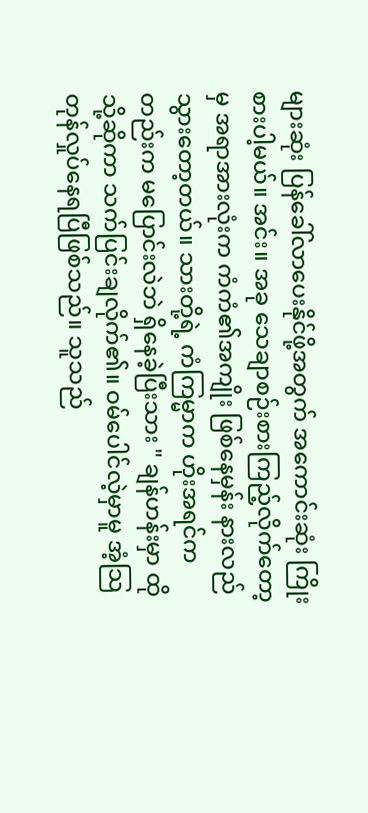များဆုံး ပြန်ခေါ်လာပေးနိုင်ဖို့အတွက် အကောင်းဆုံး ကြိုးစားပါ့မယ်။ အင်း။ အခု သေချာစဉ်းစားကြည့်လိုက်တော့မှ အရာအားလုံးက ကံကံ၏အကျိုး ဖြစ်နေမှန်း နားလည်သွားတော့တယ်။ သားတို့ရဲ့ ကံကြမ္မာက ဟိုးအရင်ကတည်းက မပြောင်းလဲဘဲ ရှိနေခဲ့ပြီးသား " ချန်ဟန်းမှာ ထိုသို့ဆိုကာ သက်ပြင်းချလိုက်၏။ ဝမ်ပေါင်လဲ့မှာမူ အံ့သြတုန်လှုပ်နေရပြီဖြစ်သည်။ သူသည်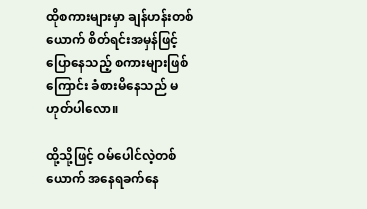ထိုစကားများမှာ ချန်ဟန်းတစ်ယောက် စိတ်ရင်းအမှန်ဖြင့် ပြောနေသည့် စကားများဖြစ်ကြောင်း ခံစားမိနေသည် မဟုတ်ပါလော။

ထို့သို့ဖြင့် ဝမ်ပေါင်လဲ့တစ်ယောက် အနေရခက်နေ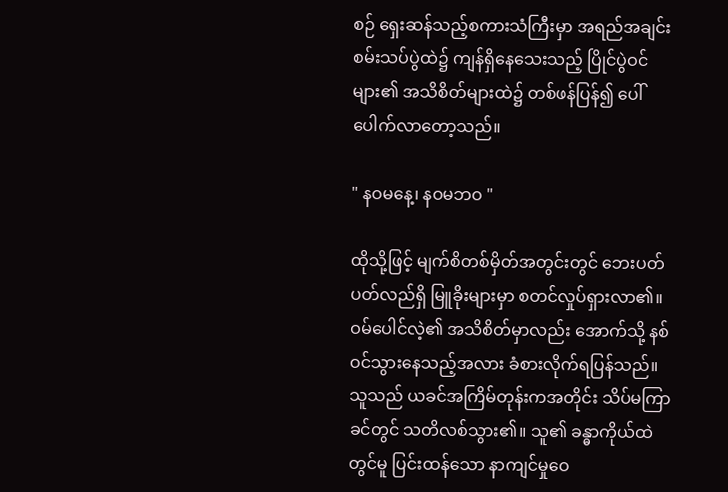စဉ် ရှေးဆန်သည့်စကားသံကြီးမှာ အရည်အချင်းစမ်းသပ်ပွဲထဲ၌ ကျန်ရှိနေသေးသည့် ပြိုင်ပွဲဝင်များ၏ အသိစိတ်များထဲ၌ တစ်ဖန်ပြန်၍ ပေါ်ပေါက်လာတော့သည်။

" နဝမနေ့၊ နဝမဘဝ "

ထိုသို့ဖြင့် မျက်စိတစ်မှိတ်အတွင်းတွင် ဘေးပတ်ပတ်လည်ရှိ မြူခိုးများမှာ စတင်လှုပ်ရှားလာ၏။ ဝမ်ပေါင်လဲ့၏ အသိစိတ်မှာလည်း အောက်သို့ နစ်ဝင်သွားနေသည့်အလား ခံစားလိုက်ရပြန်သည်။ သူသည် ယခင်အကြိမ်တုန်းကအတိုင်း သိပ်မကြာခင်တွင် သတိလစ်သွား၏။ သူ၏ ခန္ဓာကိုယ်ထဲတွင်မူ ပြင်းထန်သော နာကျင်မှုဝေ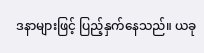ဒနာများဖြင့် ပြည့်နှက်နေသည်။ ယခု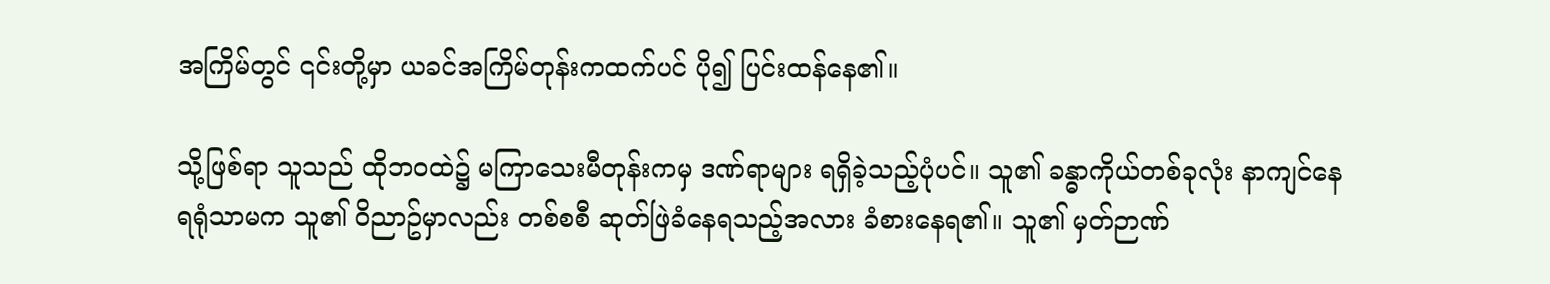အကြိမ်တွင် ၎င်းတို့မှာ ယခင်အကြိမ်တုန်းကထက်ပင် ပို၍ ပြင်းထန်နေ၏။

သို့ဖြစ်ရာ သူသည် ထိုဘဝထဲ၌ မကြာသေးမီတုန်းကမှ ဒဏ်ရာများ ရရှိခဲ့သည့်ပုံပင်။ သူ၏ ခန္ဓာကိုယ်တစ်ခုလုံး နာကျင်နေရရုံသာမက သူ၏ ဝိညာဥ်မှာလည်း တစ်စစီ ဆုတ်ဖြဲခံနေရသည့်အလား ခံစားနေရ၏။ သူ၏ မှတ်ဉာဏ်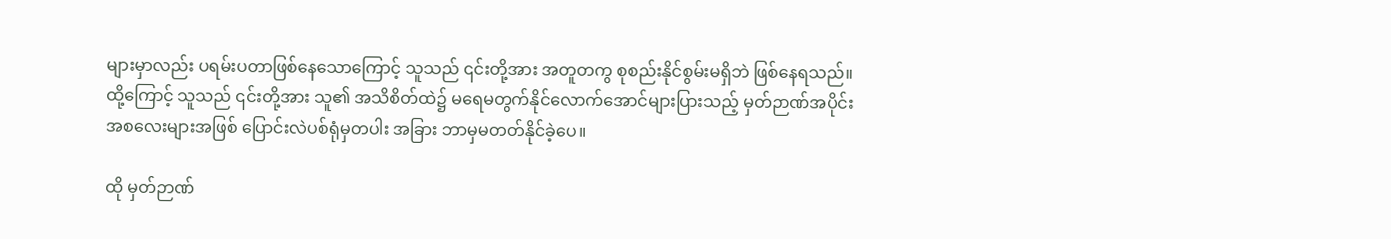များမှာလည်း ပရမ်းပတာဖြစ်နေသောကြောင့် သူသည် ၎င်းတို့အား အတူတကွ စုစည်းနိုင်စွမ်းမရှိဘဲ ဖြစ်နေရသည်။ ထို့ကြောင့် သူသည် ၎င်းတို့အား သူ၏ အသိစိတ်ထဲ၌ မရေမတွက်နိုင်လောက်အောင်များပြားသည့် မှတ်ဉာဏ်အပိုင်းအစလေးများအဖြစ် ပြောင်းလဲပစ်ရုံမှတပါး အခြား ဘာမှမတတ်နိုင်ခဲ့ပေ။

ထို မှတ်ဉာဏ်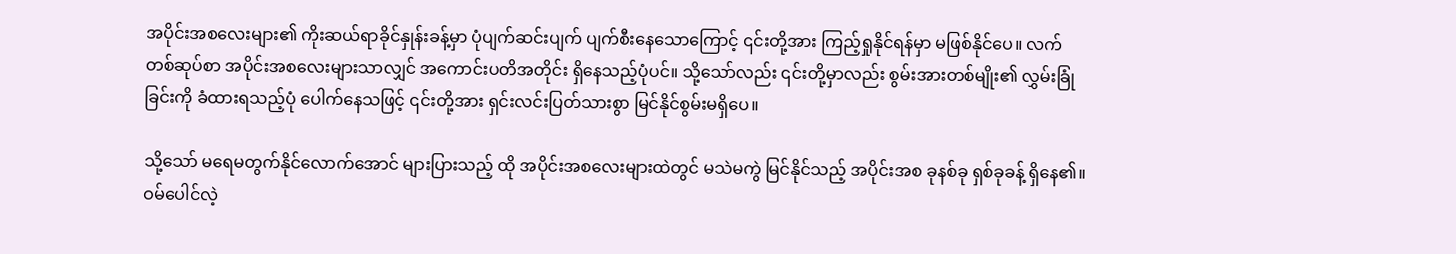အပိုင်းအစလေးများ၏ ကိုးဆယ်ရာခိုင်နှုန်းခန့်မှာ ပုံပျက်ဆင်းပျက် ပျက်စီးနေသောကြောင့် ၎င်းတို့အား ကြည့်ရှုနိုင်ရန်မှာ မဖြစ်နိုင်ပေ။ လက်တစ်ဆုပ်စာ အပိုင်းအစလေးများသာလျှင် အကောင်းပတိအတိုင်း ရှိနေသည့်ပုံပင်။ သို့သော်လည်း ၎င်းတို့မှာလည်း စွမ်းအားတစ်မျိုး၏ လွှမ်းခြုံခြင်းကို ခံထားရသည့်ပုံ ပေါက်နေသဖြင့် ၎င်းတို့အား ရှင်းလင်းပြတ်သားစွာ မြင်နိုင်စွမ်းမရှိပေ။

သို့သော် မရေမတွက်နိုင်လောက်အောင် များပြားသည့် ထို အပိုင်းအစလေးများထဲတွင် မသဲမကွဲ မြင်နိုင်သည့် အပိုင်းအစ ခုနစ်ခု ရှစ်ခုခန့် ရှိနေ၏။ ဝမ်ပေါင်လဲ့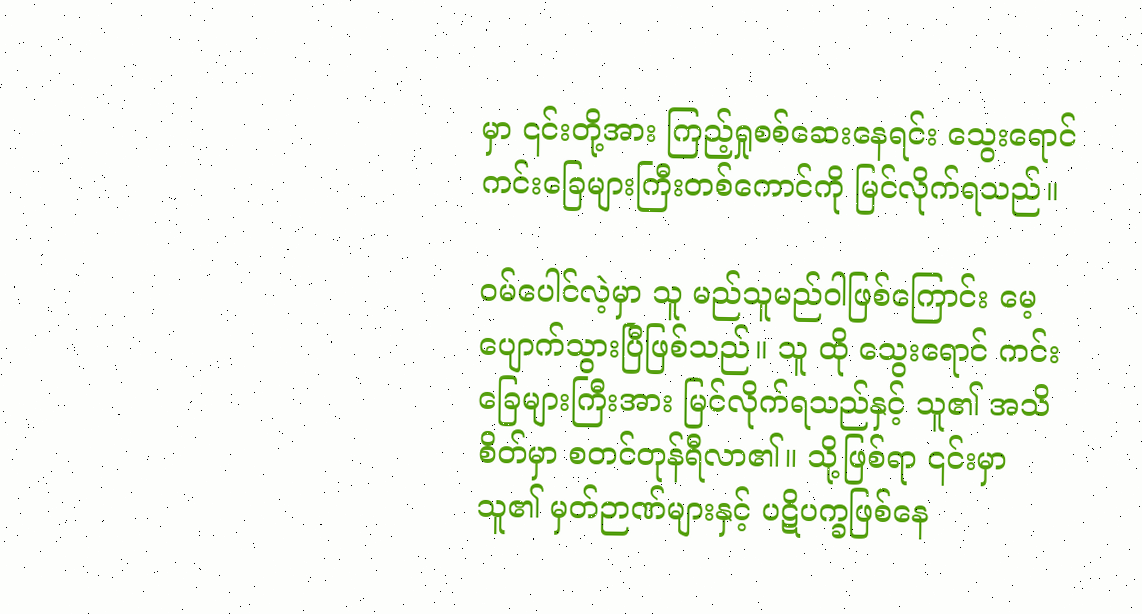မှာ ၎င်းတို့အား ကြည့်ရှုစစ်ဆေးနေရင်း သွေးရောင် ကင်းခြေများကြီးတစ်ကောင်ကို မြင်လိုက်ရသည်။

ဝမ်ပေါင်လဲ့မှာ သူ မည်သူမည်ဝါဖြစ်ကြောင်း မေ့ပျောက်သွားပြီဖြစ်သည်။ သူ ထို သွေးရောင် ကင်းခြေများကြီးအား မြင်လိုက်ရသည်နှင့် သူ၏ အသိစိတ်မှာ စတင်တုန်ရီလာ၏။ သို့ဖြစ်ရာ ၎င်းမှာ သူ၏ မှတ်ဉာဏ်များနှင့် ပဋိပက္ခဖြစ်နေ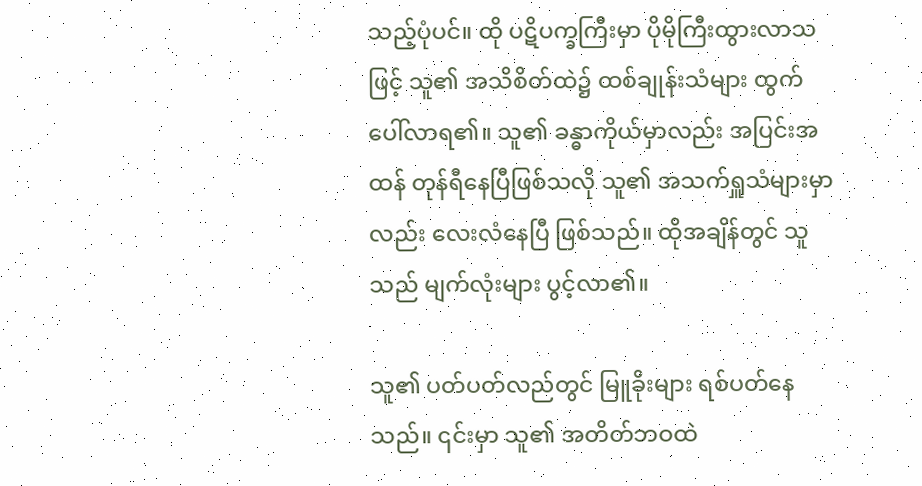သည့်ပုံပင်။ ထို ပဋိပက္ခကြီးမှာ ပိုမိုကြီးထွားလာသဖြင့် သူ၏ အသိစိတ်ထဲ၌ ထစ်ချုန်းသံများ ထွက်ပေါ်လာရ၏။ သူ၏ ခန္ဓာကိုယ်မှာလည်း အပြင်းအထန် တုန်ရီနေပြီဖြစ်သလို သူ၏ အသက်ရှူသံများမှာလည်း လေးလံနေပြီ ဖြစ်သည်။ ထိုအချိန်တွင် သူသည် မျက်လုံးများ ပွင့်လာ၏။

သူ၏ ပတ်ပတ်လည်တွင် မြူခိုးများ ရစ်ပတ်နေသည်။ ၎င်းမှာ သူ၏ အတိတ်ဘဝထဲ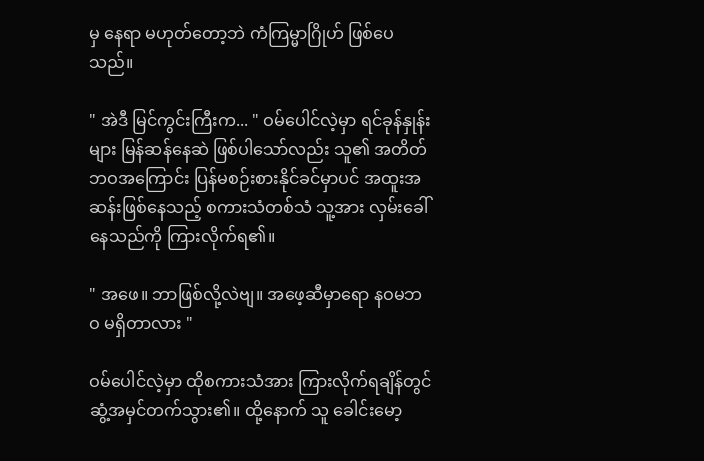မှ နေရာ မဟုတ်တော့ဘဲ ကံကြမ္မာဂြိုဟ် ဖြစ်ပေသည်။

" အဲဒီ မြင်ကွင်းကြီးက... " ဝမ်ပေါင်လဲ့မှာ ရင်ခုန်နှုန်းများ မြန်ဆန်နေဆဲ ဖြစ်ပါသော်လည်း သူ၏ အတိတ်ဘဝအကြောင်း ပြန်မစဉ်းစားနိုင်ခင်မှာပင် အထူးအဆန်းဖြစ်နေသည့် စကားသံတစ်သံ သူ့အား လှမ်းခေါ်နေသည်ကို ကြားလိုက်ရ၏။

" အဖေ။ ဘာဖြစ်လို့လဲဗျ။ အဖေ့ဆီမှာရော နဝမဘဝ မရှိတာလား "

ဝမ်ပေါင်လဲ့မှာ ထိုစကားသံအား ကြားလိုက်ရချိန်တွင် ဆွံ့အမှင်တက်သွား၏။ ထို့နောက် သူ ခေါင်းမော့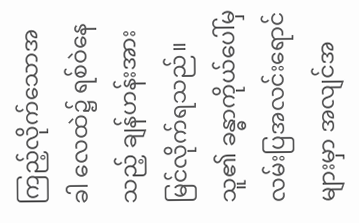ကြည့်လိုက်သောအခါ လေထဲ၌ ရစ်ဝဲနေသည့် ချန်ဟန်းအား မြင်လိုက်ရသည်။ သူ၏ ခန္ဓာကိုယ်ပေါ်မှ လမ်းပြအလင်းရောင်များမှာ အလျင်အ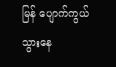မြန် ပျောက်ကွယ်သွားနေ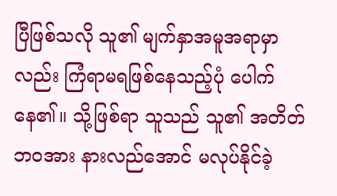ပြီဖြစ်သလို သူ၏ မျက်နှာအမူအရာမှာလည်း ကြံရာမရဖြစ်နေသည့်ပုံ ပေါက်နေ၏။ သို့ဖြစ်ရာ သူသည် သူ၏ အတိတ်ဘဝအား နားလည်အောင် မလုပ်နိုင်ခဲ့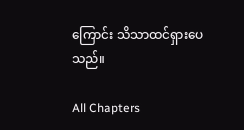ကြောင်း သိသာထင်ရှားပေသည်။

All Chapters